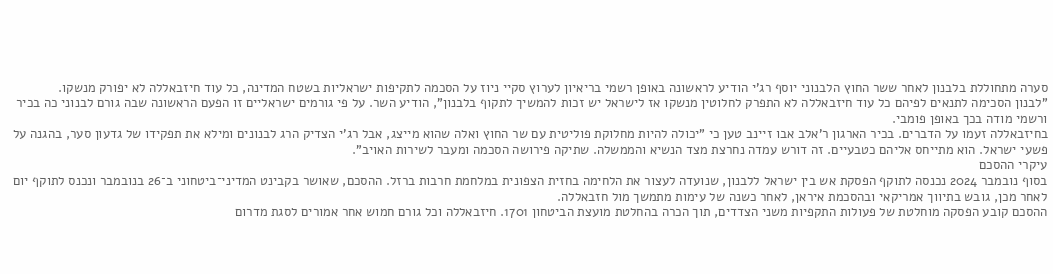סערה מתחוללת בלבנון לאחר ששר החוץ הלבנוני יוסף רג'י הודיע לראשונה באופן רשמי בריאיון לערוץ סקיי ניוז על הסכמה לתקיפות ישראליות בשטח המדינה, כל עוד חיזבאללה לא יפורק מנשקו.
"לבנון הסכימה לתנאים לפיהם כל עוד חיזבאללה לא התפרק לחלוטין מנשקו אז לישראל יש זכות להמשיך לתקוף בלבנון", הודיע השר. על פי גורמים ישראליים זו הפעם הראשונה שבה גורם לבנוני כה בכיר ורשמי מודה בכך באופן פומבי.
בחיזבאללה זעמו על הדברים. בכיר הארגון ר'אלב אבו זיינב טען כי "יכולה להיות מחלוקת פוליטית עם שר החוץ ואלה שהוא מייצג, אבל רג'י הצדיק הרג לבנונים ומילא את תפקידו של גדעון סער, בהגנה על פשעי ישראל. הוא מתייחס אליהם כטבעיים. זה דורש עמדה נחרצת מצד הנשיא והממשלה. שתיקה פירושה הסכמה ומעבר לשירות האויב".
עיקרי ההסכם
בסוף נובמבר 2024 נכנסה לתוקף הפסקת אש בין ישראל ללבנון, שנועדה לעצור את הלחימה בחזית הצפונית במלחמת חרבות ברזל. ההסכם, שאושר בקבינט המדיני־ביטחוני ב־26 בנובמבר ונכנס לתוקף יום לאחר מכן, גובש בתיווך אמריקאי ובהסכמת איראן, לאחר כשנה של עימות מתמשך מול חזבאללה.
ההסכם קובע הפסקה מוחלטת של פעולות התקפיות משני הצדדים, תוך הכרה בהחלטת מועצת הביטחון 1701. חיזבאללה וכל גורם חמוש אחר אמורים לסגת מדרום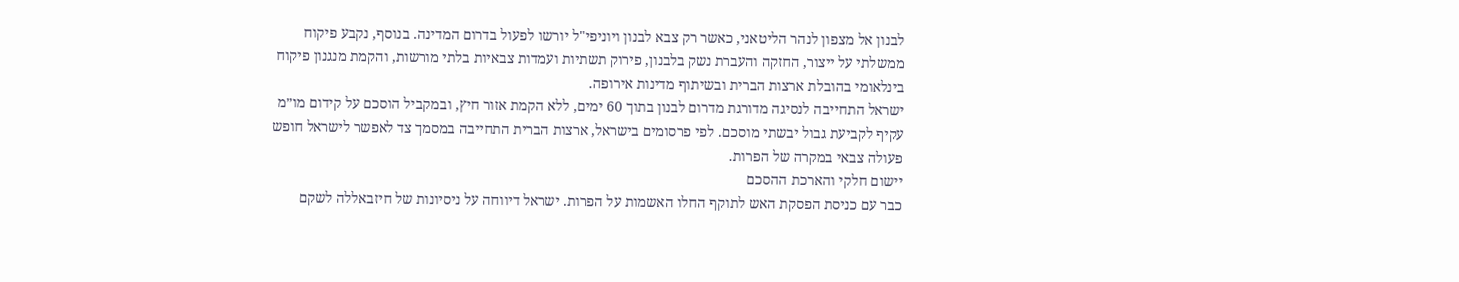לבנון אל מצפון לנהר הליטאני, כאשר רק צבא לבנון ויוניפי"ל יורשו לפעול בדרום המדינה. בנוסף, נקבע פיקוח ממשלתי על ייצור, החזקה והעברת נשק בלבנון, פירוק תשתיות ועמדות צבאיות בלתי מורשות, והקמת מנגנון פיקוח בינלאומי בהובלת ארצות הברית ובשיתוף מדינות אירופה.
ישראל התחייבה לנסיגה מדורגת מדרום לבנון בתוך 60 ימים, ללא הקמת אזור חיץ, ובמקביל הוסכם על קידום מו״מ עקיף לקביעת גבול יבשתי מוסכם. לפי פרסומים בישראל, ארצות הברית התחייבה במסמך צד לאפשר לישראל חופש פעולה צבאי במקרה של הפרות.
יישום חלקי והארכת ההסכם
כבר עם כניסת הפסקת האש לתוקף החלו האשמות על הפרות. ישראל דיווחה על ניסיונות של חיזבאללה לשקם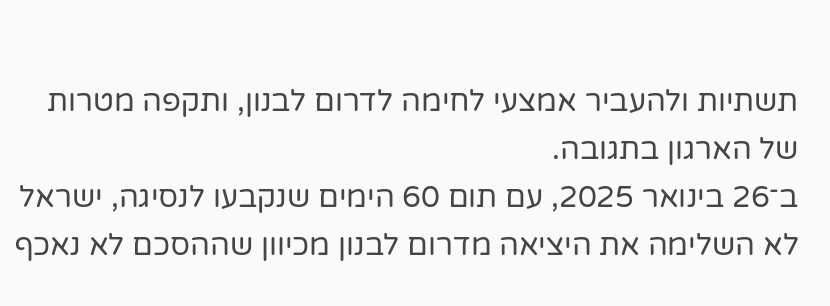תשתיות ולהעביר אמצעי לחימה לדרום לבנון, ותקפה מטרות של הארגון בתגובה.
ב־26 בינואר 2025, עם תום 60 הימים שנקבעו לנסיגה, ישראל לא השלימה את היציאה מדרום לבנון מכיוון שההסכם לא נאכף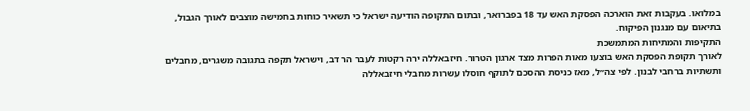במלואו. בעקבות זאת הוארכה הפסקת האש עד 18 בפברואר, ובתום התקופה הודיעה ישראל כי תשאיר כוחות בחמישה מוצבים לאורך הגבול, בתיאום עם מנגנון הפיקוח.
התקיפות והמתיחות המתמשכת
לאורך תקופת הפסקת האש בוצעו מאות הפרות מצד ארגון הטרור. חיזבאללה ירה רקטות לעבר הר דב, וישראל תקפה בתגובה משגרים, מחבלים ותשתיות ברחבי לבנון. לפי צה״ל, מאז כניסת ההסכם לתוקף חוסלו עשרות מחבלי חיזבאללה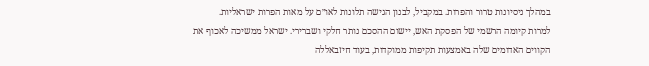במהלך ניסיונות טרור והפרות. במקביל, לבנון הגישה תלונות לאו״ם על מאות הפרות ישראליות.
למרות קיומה הרשמי של הפסקת האש, יישום ההסכם נותר חלקי ושברירי. ישראל ממשיכה לאכוף את הקווים האדומים שלה באמצעות תקיפות ממוקדות, בעוד חיזבאללה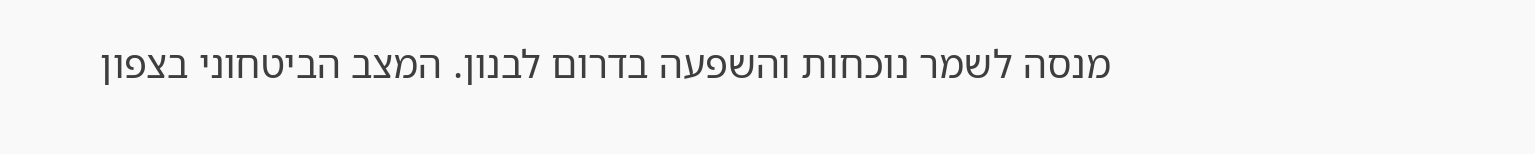מנסה לשמר נוכחות והשפעה בדרום לבנון. המצב הביטחוני בצפון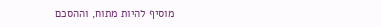מוסיף להיות מתוח, וההסכם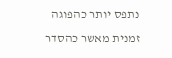נתפס יותר כהפוגה זמנית מאשר כהסדר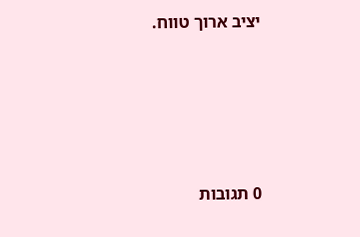יציב ארוך טווח.








0 תגובות